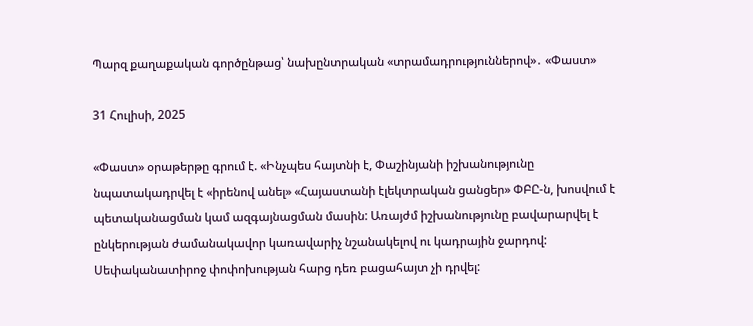Պարզ քաղաքական գործընթաց՝ նախընտրական «տրամադրություններով»․ «Փաստ»

31 Հուլիսի, 2025

«Փաստ» օրաթերթը գրում է. «Ինչպես հայտնի է, Փաշինյանի իշխանությունը նպատակադրվել է «իրենով անել» «Հայաստանի էլեկտրական ցանցեր» ՓԲԸ-ն, խոսվում է պետականացման կամ ազգայնացման մասին: Առայժմ իշխանությունը բավարարվել է ընկերության ժամանակավոր կառավարիչ նշանակելով ու կադրային ջարդով: Սեփականատիրոջ փոփոխության հարց դեռ բացահայտ չի դրվել: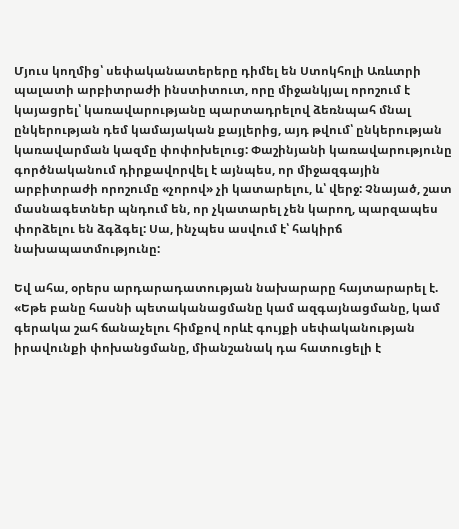Մյուս կողմից՝ սեփականատերերը դիմել են Ստոկհոլի Առևտրի պալատի արբիտրաժի ինստիտուտ, որը միջանկյալ որոշում է կայացրել՝ կառավարությանը պարտադրելով ձեռնպահ մնալ ընկերության դեմ կամայական քայլերից, այդ թվում՝ ընկերության կառավարման կազմը փոփոխելուց: Փաշինյանի կառավարությունը գործնականում դիրքավորվել է այնպես, որ միջազգային արբիտրաժի որոշումը «չորով» չի կատարելու, և՝ վերջ: Չնայած, շատ մասնագետներ պնդում են, որ չկատարել չեն կարող, պարզապես փորձելու են ձգձգել: Սա, ինչպես ասվում է՝ հակիրճ նախապատմությունը:

Եվ ահա, օրերս արդարադատության նախարարը հայտարարել է. «Եթե բանը հասնի պետականացմանը կամ ազգայնացմանը, կամ գերակա շահ ճանաչելու հիմքով որևէ գույքի սեփականության իրավունքի փոխանցմանը, միանշանակ դա հատուցելի է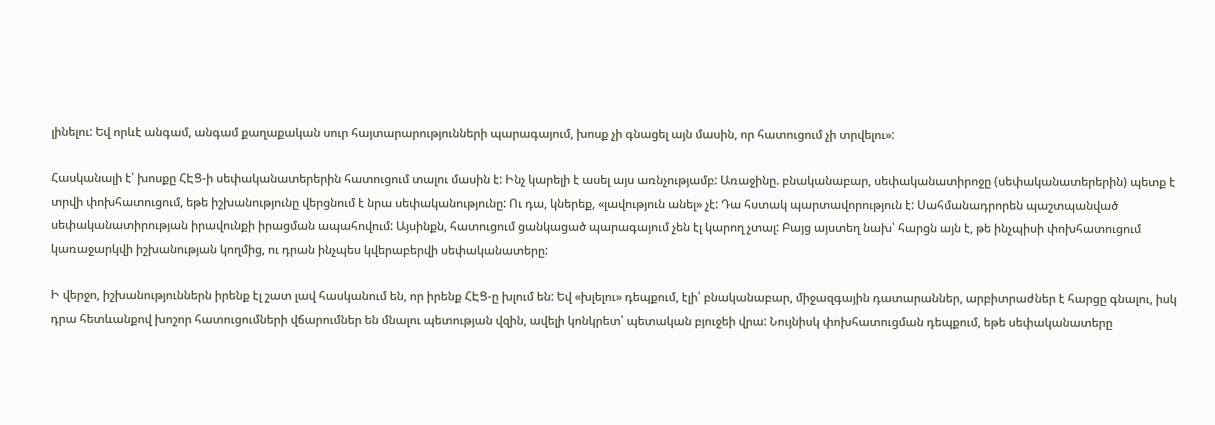լինելու: Եվ որևէ անգամ, անգամ քաղաքական սուր հայտարարությունների պարագայում, խոսք չի գնացել այն մասին, որ հատուցում չի տրվելու»:

Հասկանալի է՝ խոսքը ՀԷՑ-ի սեփականատերերին հատուցում տալու մասին է: Ինչ կարելի է ասել այս առնչությամբ: Առաջինը. բնականաբար, սեփականատիրոջը (սեփականատերերին) պետք է տրվի փոխհատուցում, եթե իշխանությունը վերցնում է նրա սեփականությունը: Ու դա, կներեք, «լավություն անել» չէ: Դա հստակ պարտավորություն է: Սահմանադրորեն պաշտպանված սեփականատիրության իրավունքի իրացման ապահովում: Այսինքն, հատուցում ցանկացած պարագայում չեն էլ կարող չտալ: Բայց այստեղ նախ՝ հարցն այն է, թե ինչպիսի փոխհատուցում կառաջարկվի իշխանության կողմից, ու դրան ինչպես կվերաբերվի սեփականատերը:

Ի վերջո, իշխանություններն իրենք էլ շատ լավ հասկանում են, որ իրենք ՀԷՑ-ը խլում են: Եվ «խլելու» դեպքում, էլի՝ բնականաբար, միջազգային դատարաններ, արբիտրաժներ է հարցը գնալու, իսկ դրա հետևանքով խոշոր հատուցումների վճարումներ են մնալու պետության վզին, ավելի կոնկրետ՝ պետական բյուջեի վրա: Նույնիսկ փոխհատուցման դեպքում, եթե սեփականատերը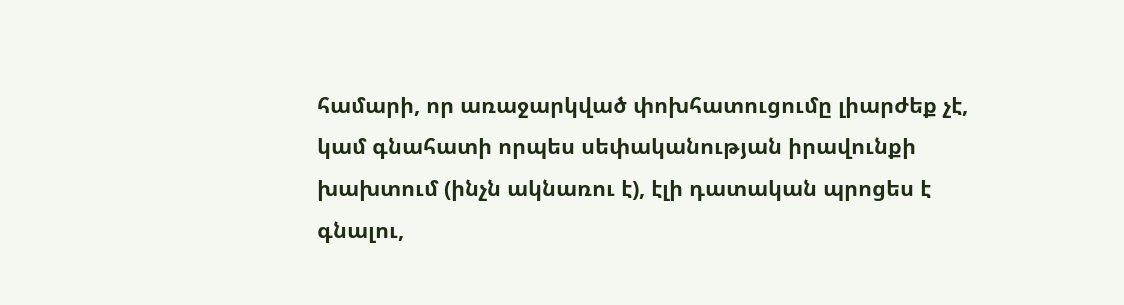համարի, որ առաջարկված փոխհատուցումը լիարժեք չէ, կամ գնահատի որպես սեփականության իրավունքի խախտում (ինչն ակնառու է), էլի դատական պրոցես է գնալու,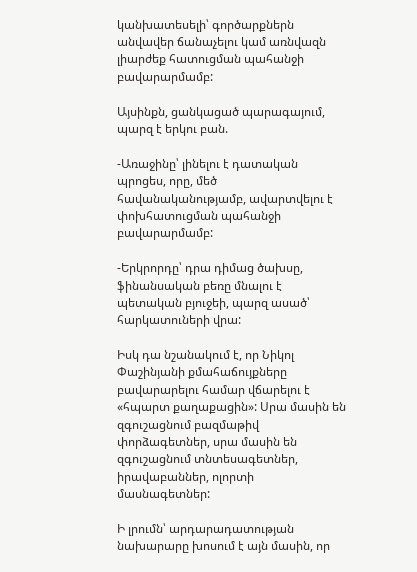կանխատեսելի՝ գործարքներն անվավեր ճանաչելու կամ առնվազն լիարժեք հատուցման պահանջի բավարարմամբ:

Այսինքն, ցանկացած պարագայում, պարզ է երկու բան.

-Առաջինը՝ լինելու է դատական պրոցես, որը, մեծ հավանականությամբ, ավարտվելու է փոխհատուցման պահանջի բավարարմամբ:

-Երկրորդը՝ դրա դիմաց ծախսը, ֆինանսական բեռը մնալու է պետական բյուջեի, պարզ ասած՝ հարկատուների վրա:

Իսկ դա նշանակում է, որ Նիկոլ Փաշինյանի քմահաճույքները բավարարելու համար վճարելու է «հպարտ քաղաքացին»: Սրա մասին են զգուշացնում բազմաթիվ փորձագետներ, սրա մասին են զգուշացնում տնտեսագետներ, իրավաբաններ, ոլորտի մասնագետներ:

Ի լրումն՝ արդարադատության նախարարը խոսում է այն մասին, որ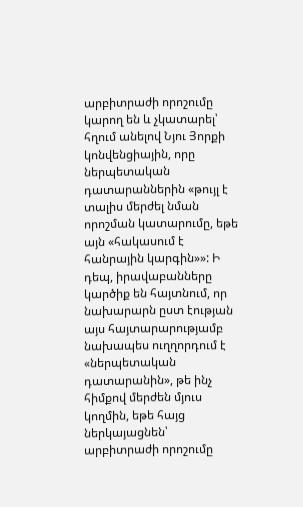արբիտրաժի որոշումը կարող են և չկատարել՝ հղում անելով Նյու Յորքի կոնվենցիային, որը ներպետական դատարաններին «թույլ է տալիս մերժել նման որոշման կատարումը, եթե այն «հակասում է հանրային կարգին»»: Ի դեպ, իրավաբանները կարծիք են հայտնում, որ նախարարն ըստ էության այս հայտարարությամբ նախապես ուղղորդում է «ներպետական դատարանին», թե ինչ հիմքով մերժեն մյուս կողմին, եթե հայց ներկայացնեն՝ արբիտրաժի որոշումը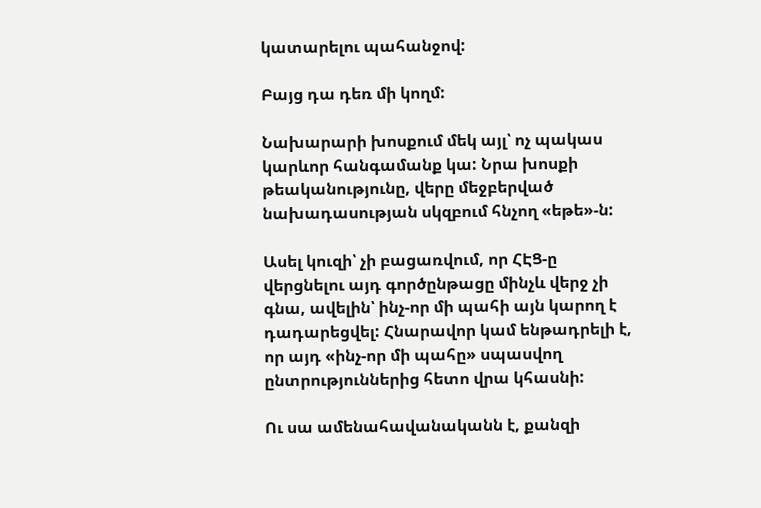կատարելու պահանջով:

Բայց դա դեռ մի կողմ:

Նախարարի խոսքում մեկ այլ՝ ոչ պակաս կարևոր հանգամանք կա: Նրա խոսքի թեականությունը, վերը մեջբերված նախադասության սկզբում հնչող «եթե»-ն:

Ասել կուզի՝ չի բացառվում, որ ՀԷՑ-ը վերցնելու այդ գործընթացը մինչև վերջ չի գնա, ավելին՝ ինչ-որ մի պահի այն կարող է դադարեցվել: Հնարավոր կամ ենթադրելի է, որ այդ «ինչ-որ մի պահը» սպասվող ընտրություններից հետո վրա կհասնի:

Ու սա ամենահավանականն է, քանզի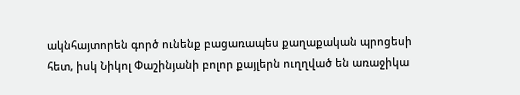ակնհայտորեն գործ ունենք բացառապես քաղաքական պրոցեսի հետ, իսկ Նիկոլ Փաշինյանի բոլոր քայլերն ուղղված են առաջիկա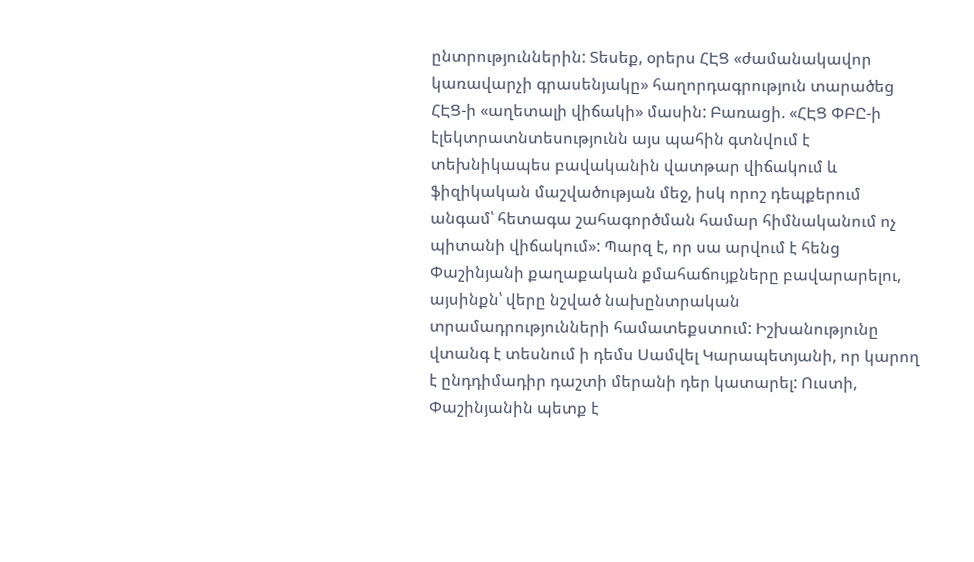ընտրություններին: Տեսեք, օրերս ՀԷՑ «ժամանակավոր կառավարչի գրասենյակը» հաղորդագրություն տարածեց ՀԷՑ-ի «աղետալի վիճակի» մասին: Բառացի. «ՀԷՑ ՓԲԸ-ի էլեկտրատնտեսությունն այս պահին գտնվում է տեխնիկապես բավականին վատթար վիճակում և ֆիզիկական մաշվածության մեջ, իսկ որոշ դեպքերում անգամ՝ հետագա շահագործման համար հիմնականում ոչ պիտանի վիճակում»: Պարզ է, որ սա արվում է հենց Փաշինյանի քաղաքական քմահաճույքները բավարարելու, այսինքն՝ վերը նշված նախընտրական տրամադրությունների համատեքստում: Իշխանությունը վտանգ է տեսնում ի դեմս Սամվել Կարապետյանի, որ կարող է ընդդիմադիր դաշտի մերանի դեր կատարել: Ուստի, Փաշինյանին պետք է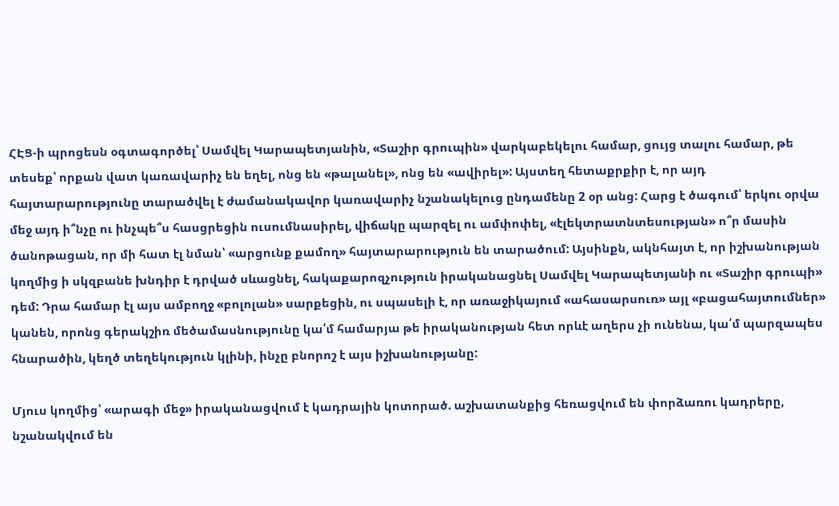ՀԷՑ-ի պրոցեսն օգտագործել՝ Սամվել Կարապետյանին, «Տաշիր գրուպին» վարկաբեկելու համար, ցույց տալու համար, թե տեսեք՝ որքան վատ կառավարիչ են եղել, ոնց են «թալանել», ոնց են «ավիրել»: Այստեղ հետաքրքիր է, որ այդ հայտարարությունը տարածվել է ժամանակավոր կառավարիչ նշանակելուց ընդամենը 2 օր անց: Հարց է ծագում՝ երկու օրվա մեջ այդ ի՞նչը ու ինչպե՞ս հասցրեցին ուսումնասիրել, վիճակը պարզել ու ամփոփել, «էլեկտրատնտեսության» ո՞ր մասին ծանոթացան, որ մի հատ էլ նման՝ «արցունք քամող» հայտարարություն են տարածում: Այսինքն, ակնհայտ է, որ իշխանության կողմից ի սկզբանե խնդիր է դրված սևացնել, հակաքարոզչություն իրականացնել Սամվել Կարապետյանի ու «Տաշիր գրուպի» դեմ: Դրա համար էլ այս ամբողջ «բոլոլան» սարքեցին, ու սպասելի է, որ առաջիկայում «ահասարսուռ» այլ «բացահայտումներ» կանեն, որոնց գերակշիռ մեծամասնությունը կա՛մ համարյա թե իրականության հետ որևէ աղերս չի ունենա, կա՛մ պարզապես հնարածին, կեղծ տեղեկություն կլինի, ինչը բնորոշ է այս իշխանությանը:

Մյուս կողմից՝ «արագի մեջ» իրականացվում է կադրային կոտորած. աշխատանքից հեռացվում են փորձառու կադրերը, նշանակվում են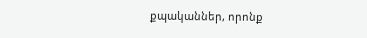քպականներ, որոնք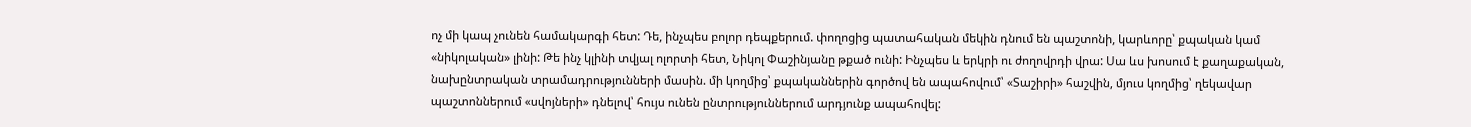ոչ մի կապ չունեն համակարգի հետ: Դե, ինչպես բոլոր դեպքերում. փողոցից պատահական մեկին դնում են պաշտոնի, կարևորը՝ քպական կամ «նիկոլական» լինի: Թե ինչ կլինի տվյալ ոլորտի հետ, Նիկոլ Փաշինյանը թքած ունի: Ինչպես և երկրի ու ժողովրդի վրա: Սա ևս խոսում է քաղաքական, նախընտրական տրամադրությունների մասին. մի կողմից՝ քպականներին գործով են ապահովում՝ «Տաշիրի» հաշվին, մյուս կողմից՝ ղեկավար պաշտոններում «սվոյների» դնելով՝ հույս ունեն ընտրություններում արդյունք ապահովել: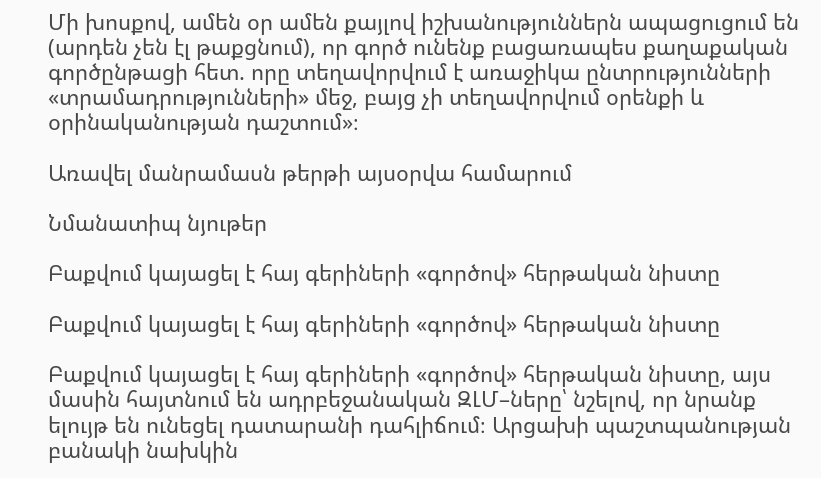Մի խոսքով, ամեն օր ամեն քայլով իշխանություններն ապացուցում են (արդեն չեն էլ թաքցնում), որ գործ ունենք բացառապես քաղաքական գործընթացի հետ. որը տեղավորվում է առաջիկա ընտրությունների «տրամադրությունների» մեջ, բայց չի տեղավորվում օրենքի և օրինականության դաշտում»։

Առավել մանրամասն թերթի այսօրվա համարում

Նմանատիպ նյութեր

Բաքվում կայացել է հայ գերիների «գործով» հերթական նիստը

Բաքվում կայացել է հայ գերիների «գործով» հերթական նիստը

Բաքվում կայացել է հայ գերիների «գործով» հերթական նիստը, այս մասին հայտնում են ադրբեջանական ԶԼՄ–ները՝ նշելով, որ նրանք ելույթ են ունեցել դատարանի դահլիճում։ Արցախի պաշտպանության բանակի նախկին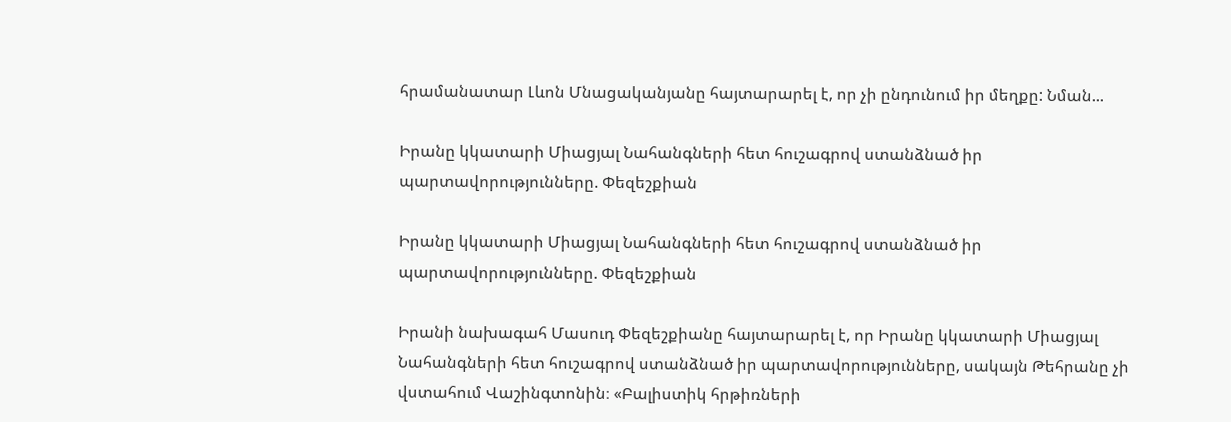հրամանատար Լևոն Մնացականյանը հայտարարել է, որ չի ընդունում իր մեղքը: Նման...

Իրանը կկատարի Միացյալ Նահանգների հետ հուշագրով ստանձնած իր պարտավորությունները. Փեզեշքիան

Իրանը կկատարի Միացյալ Նահանգների հետ հուշագրով ստանձնած իր պարտավորությունները. Փեզեշքիան

Իրանի նախագահ Մասուդ Փեզեշքիանը հայտարարել է, որ Իրանը կկատարի Միացյալ Նահանգների հետ հուշագրով ստանձնած իր պարտավորությունները, սակայն Թեհրանը չի վստահում Վաշինգտոնին։ «Բալիստիկ հրթիռների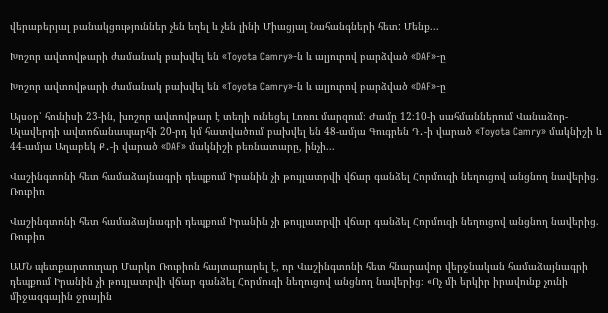վերաբերյալ բանակցություններ չեն եղել և չեն լինի Միացյալ Նահանգների հետ: Մենք...

Խոշոր ավտովթարի ժամանակ բախվել են «Toyota Camry»-ն և ալյուրով բարձված «DAF»-ը

Խոշոր ավտովթարի ժամանակ բախվել են «Toyota Camry»-ն և ալյուրով բարձված «DAF»-ը

Այսօր՝ հունիսի 23-ին, խոշոր ավտովթար է տեղի ունեցել Լոռու մարզում։ Ժամը 12։10-ի սահմաններում Վանաձոր-Ալավերդի ավտոճանապարհի 20-րդ կմ հատվածում բախվել են 48-ամյա Գուգրեն Դ․-ի վարած «Toyota Camry» մակնիշի և 44-ամյա Աղաբեկ Ք․-ի վարած «DAF» մակնիշի բեռնատարը, ինչի...

Վաշինգտոնի հետ համաձայնագրի դեպքում Իրանին չի թույլատրվի վճար գանձել Հորմուզի նեղուցով անցնող նավերից. Ռուբիո

Վաշինգտոնի հետ համաձայնագրի դեպքում Իրանին չի թույլատրվի վճար գանձել Հորմուզի նեղուցով անցնող նավերից. Ռուբիո

ԱՄՆ պետքարտուղար Մարկո Ռուբիոն հայտարարել է, որ Վաշինգտոնի հետ հնարավոր վերջնական համաձայնագրի դեպքում Իրանին չի թույլատրվի վճար գանձել Հորմուզի նեղուցով անցնող նավերից։ «Ոչ մի երկիր իրավունք չունի միջազգային ջրային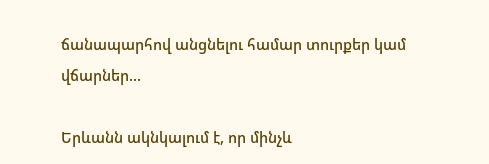ճանապարհով անցնելու համար տուրքեր կամ վճարներ...

Երևանն ակնկալում է, որ մինչև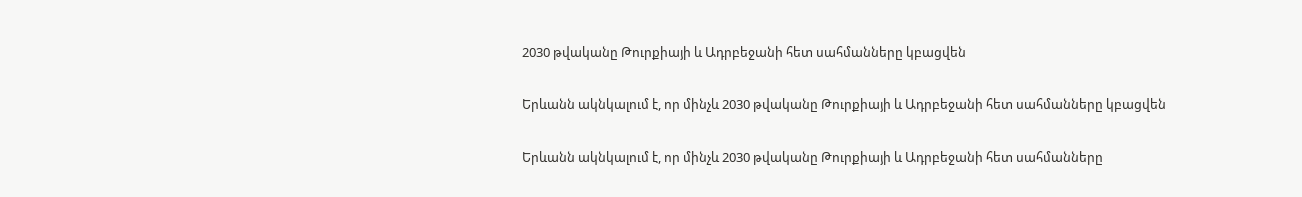2030 թվականը Թուրքիայի և Ադրբեջանի հետ սահմանները կբացվեն

Երևանն ակնկալում է, որ մինչև 2030 թվականը Թուրքիայի և Ադրբեջանի հետ սահմանները կբացվեն

Երևանն ակնկալում է, որ մինչև 2030 թվականը Թուրքիայի և Ադրբեջանի հետ սահմանները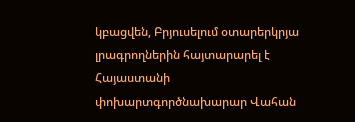կբացվեն, Բրյուսելում օտարերկրյա լրագրողներին հայտարարել է Հայաստանի փոխարտգործնախարար Վահան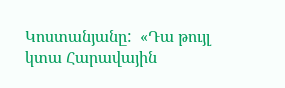Կոստանյանը:  «Դա թույլ կտա Հարավային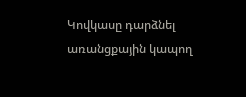Կովկասը դարձնել առանցքային կապող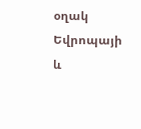օղակ Եվրոպայի և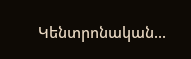Կենտրոնական...